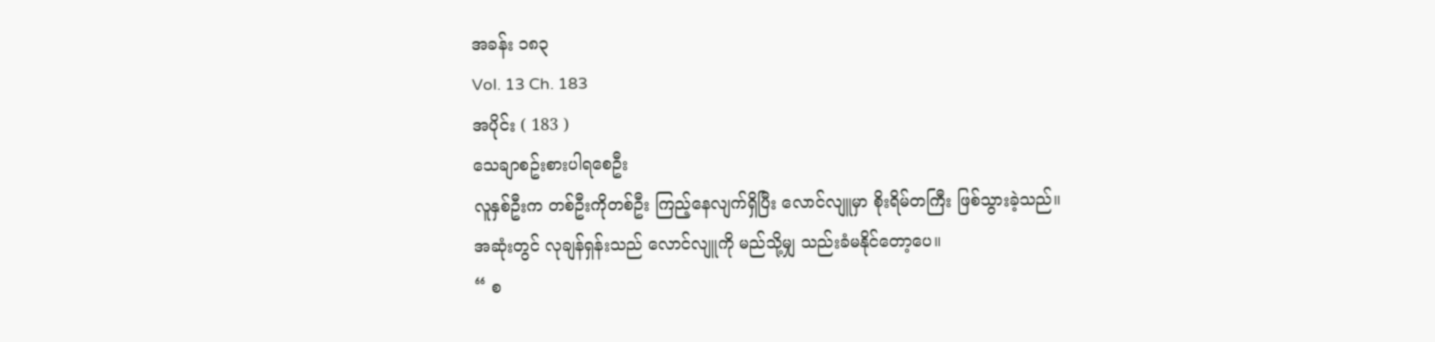အခန်း ၁၈၃
Vol. 13 Ch. 183
အပိုင်း ( 183 )
သေချာစဥ်းစားပါရစေဦး
လူနှစ်ဦးက တစ်ဦးကိုတစ်ဦး ကြည့်နေလျက်ရှိပြီး လောင်လျူမှာ စိုးရိမ်တကြီး ဖြစ်သွားခဲ့သည်။
အဆုံးတွင် လုချန်ရှန်းသည် လောင်လျူကို မည်သို့မျှ သည်းခံမနိုင်တော့ပေ။
“ စ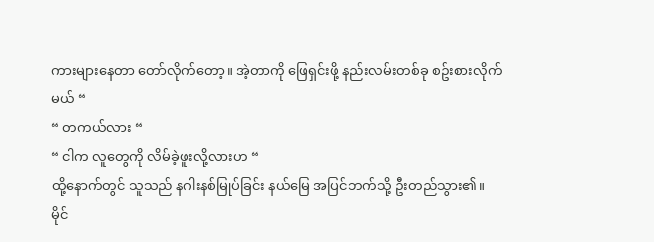ကားများနေတာ တော်လိုက်တော့။ အဲ့တာကို ဖြေရှင်းဖို့ နည်းလမ်းတစ်ခု စဥ်းစားလိုက်မယ် “
“ တကယ်လား “
“ ငါက လူတွေကို လိမ်ခဲ့ဖူးလို့လားဟ “
ထို့နောက်တွင် သူသည် နဂါးနစ်မြုပ်ခြင်း နယ်မြေ အပြင်ဘက်သို့ ဦးတည်သွား၏။
မိုင်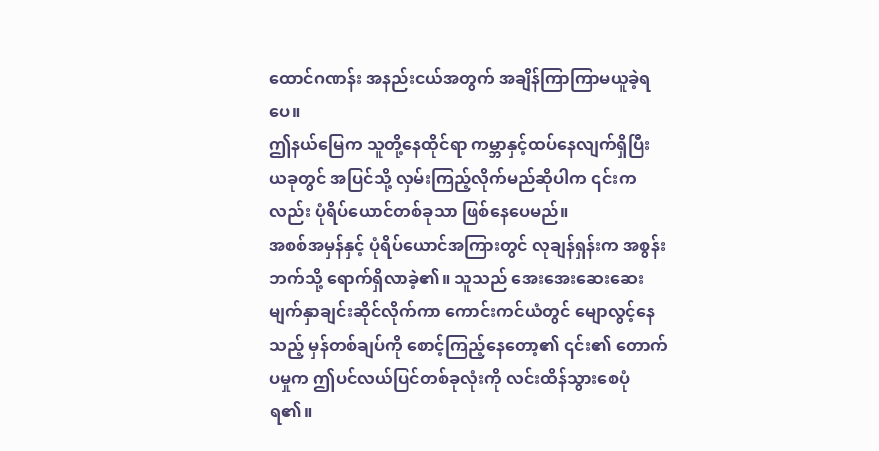ထောင်ဂဏန်း အနည်းငယ်အတွက် အချိန်ကြာကြာမယူခဲ့ရပေ။
ဤနယ်မြေက သူတို့နေထိုင်ရာ ကမ္ဘာနှင့်ထပ်နေလျက်ရှိပြီး ယခုတွင် အပြင်သို့ လှမ်းကြည့်လိုက်မည်ဆိုပါက ၎င်းကလည်း ပုံရိပ်ယောင်တစ်ခုသာ ဖြစ်နေပေမည်။
အစစ်အမှန်နှင့် ပုံရိပ်ယောင်အကြားတွင် လုချန်ရှန်းက အစွန်းဘက်သို့ ရောက်ရှိလာခဲ့၏။ သူသည် အေးအေးဆေးဆေး မျက်နှာချင်းဆိုင်လိုက်ကာ ကောင်းကင်ယံတွင် မျောလွင့်နေသည့် မှန်တစ်ချပ်ကို စောင့်ကြည့်နေတော့၏ ၎င်း၏ တောက်ပမှုက ဤပင်လယ်ပြင်တစ်ခုလုံးကို လင်းထိန်သွားစေပုံရ၏။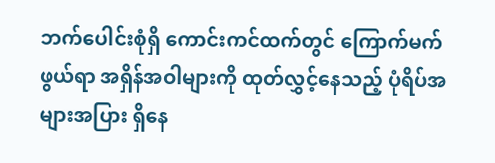ဘက်ပေါင်းစုံရှိ ကောင်းကင်ထက်တွင် ကြောက်မက်ဖွယ်ရာ အရှိန်အဝါများကို ထုတ်လွှင့်နေသည့် ပုံရိပ်အများအပြား ရှိနေ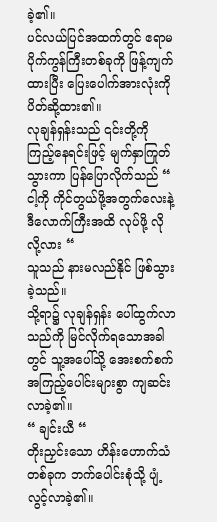ခဲ့၏။
ပင်လယ်ပြင်အထက်တွင် ဧရာမ ပိုက်ကွန်ကြီးတစ်ခုကို ဖြန့်ကျက်ထားပြီး ပြေးပေါက်အားလုံးကို ပိတ်ဆို့ထား၏။
လုချန်ရှန်းသည် ၎င်းတို့ကို ကြည့်နေရင်းဖြင့် မျက်နှာကြုတ်သွားကာ ပြန်ပြောလိုက်သည် “ ငါ့ကို ကိုင်တွယ်ဖို့အတွက်လေးနဲ့ ဒီလောက်ကြီးအထိ လုပ်ဖို့ လိုလို့လား “
သူသည် နားမလည်နိုင် ဖြစ်သွားခဲ့သည်။
သို့ရာ၌ လုချန်ရှန်း ပေါ်ထွက်လာသည်ကို မြင်လိုက်ရသောအခါတွင် သူ့အပေါ်သို့ အေးစက်စက် အကြည့်ပေါင်းများစွာ ကျဆင်းလာခဲ့၏။
“ ချင်းယီ “
တိုးညှင်းသော ဟိန်းဟောက်သံတစ်ခုက ဘက်ပေါင်းစုံသို့ ပျံ့လွင့်လာခဲ့၏။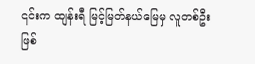၎င်းက ထျန်းရီ မြင့်မြတ်နယ်မြေမှ လူတစ်ဦးဖြစ်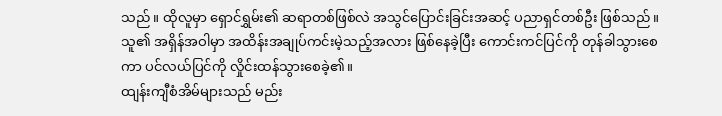သည်။ ထိုလူမှာ ရှောင်ရွှမ်း၏ ဆရာတစ်ဖြစ်လဲ အသွင်ပြောင်းခြင်းအဆင့် ပညာရှင်တစ်ဦး ဖြစ်သည်။
သူ၏ အရှိန်အဝါမှာ အထိန်းအချုပ်ကင်းမဲ့သည့်အလား ဖြစ်နေခဲ့ပြီး ကောင်းကင်ပြင်ကို တုန်ခါသွားစေကာ ပင်လယ်ပြင်ကို လှိုင်းထန်သွားစေခဲ့၏။
ထျန်းကျီစံအိမ်များသည် မည်း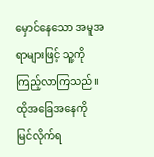မှောင်နေသော အမူအရာများဖြင့် သူ့ကို ကြည့်လာကြသည်။
ထိုအခြေအနေကို မြင်လိုက်ရ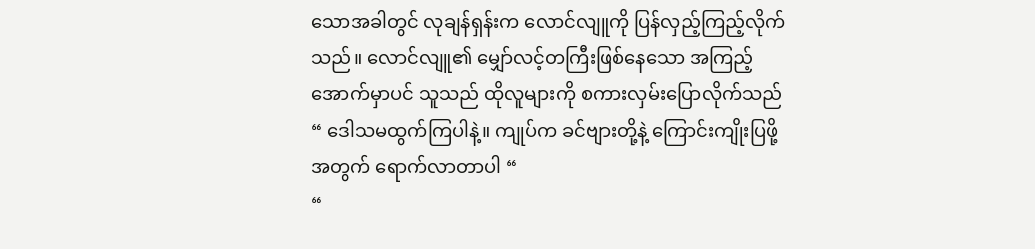သောအခါတွင် လုချန်ရှန်းက လောင်လျူကို ပြန်လှည့်ကြည့်လိုက်သည်။ လောင်လျူ၏ မျှော်လင့်တကြီးဖြစ်နေသော အကြည့်အောက်မှာပင် သူသည် ထိုလူများကို စကားလှမ်းပြောလိုက်သည် “ ဒေါသမထွက်ကြပါနဲ့။ ကျုပ်က ခင်ဗျားတို့နဲ့ ကြောင်းကျိုးပြဖို့အတွက် ရောက်လာတာပါ “
“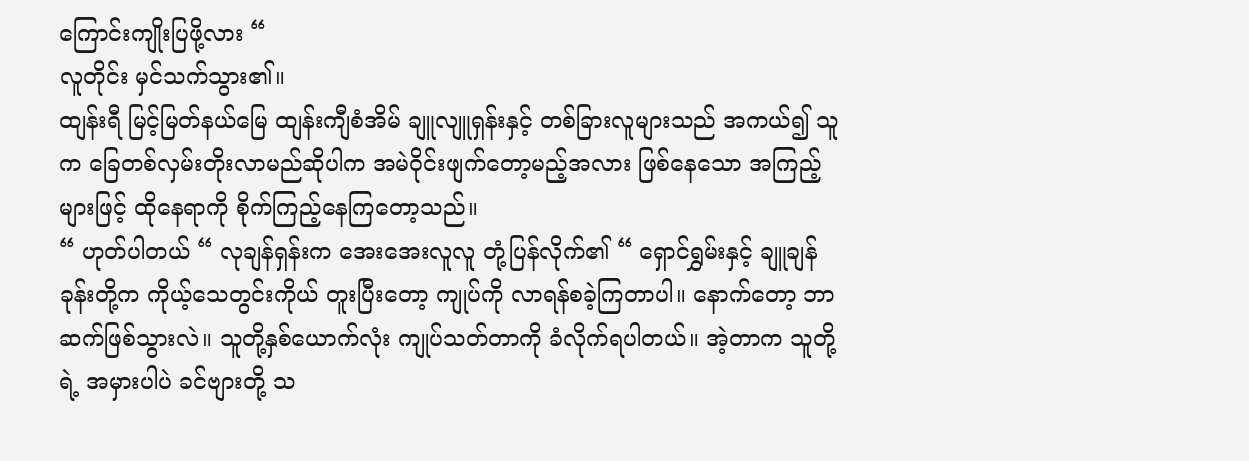ကြောင်းကျိုးပြဖို့လား “
လူတိုင်း မှင်သက်သွား၏။
ထျန်းရီ မြင့်မြတ်နယ်မြေ ထျန်းကျီစံအိမ် ချူလျူရှန်းနှင့် တစ်ခြားလူများသည် အကယ်၍ သူက ခြေတစ်လှမ်းတိုးလာမည်ဆိုပါက အမဲဝိုင်းဖျက်တော့မည့်အလား ဖြစ်နေသော အကြည့်များဖြင့် ထိုနေရာကို စိုက်ကြည့်နေကြတော့သည်။
“ ဟုတ်ပါတယ် “ လုချန်ရှန်းက အေးအေးလူလူ တုံ့ပြန်လိုက်၏ “ ရှောင်ရွှမ်းနှင့် ချူချန်ခုန်းတို့က ကိုယ့်သေတွင်းကိုယ် တူးပြီးတော့ ကျုပ်ကို လာရန်စခဲ့ကြတာပါ။ နောက်တော့ ဘာဆက်ဖြစ်သွားလဲ။ သူတို့နှစ်ယောက်လုံး ကျုပ်သတ်တာကို ခံလိုက်ရပါတယ်။ အဲ့တာက သူတို့ရဲ့ အမှားပါပဲ ခင်ဗျားတို့ သ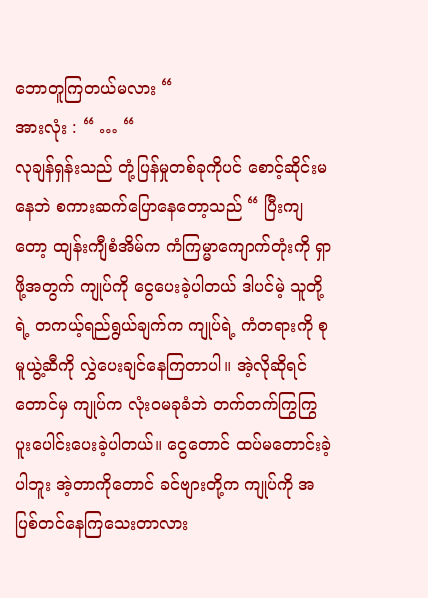ဘောတူကြတယ်မလား “
အားလုံး : “ … “
လုချန်ရှန်းသည် တုံ့ပြန်မှုတစ်ခုကိုပင် စောင့်ဆိုင်းမနေဘဲ စကားဆက်ပြောနေတော့သည် “ ပြီးကျတော့ ထျန်းကျီစံအိမ်က ကံကြမ္မာကျောက်တုံးကို ရှာဖို့အတွက် ကျုပ်ကို ငွေပေးခဲ့ပါတယ် ဒါပင်မဲ့ သူတို့ရဲ့ တကယ့်ရည်ရွယ်ချက်က ကျုပ်ရဲ့ ကံတရားကို စုမူယွဲ့ဆီကို လွှဲပေးချင်နေကြတာပါ။ အဲ့လိုဆိုရင်တောင်မှ ကျုပ်က လုံးဝမခုခံဘဲ တက်တက်ကြွကြွ ပူးပေါင်းပေးခဲ့ပါတယ်။ ငွေတောင် ထပ်မတောင်းခဲ့ပါဘူး အဲ့တာကိုတောင် ခင်ဗျားတို့က ကျုပ်ကို အပြစ်တင်နေကြသေးတာလား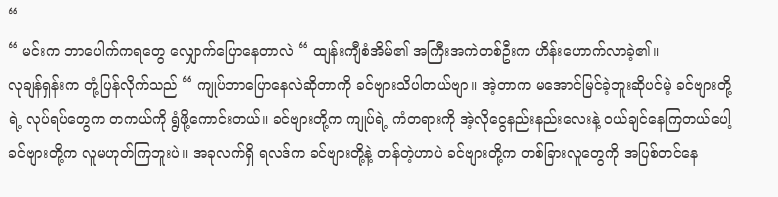“
“ မင်းက ဘာပေါက်ကရတွေ လျှောက်ပြောနေတာလဲ “ ထျန်းကျီစံအိမ်၏ အကြီးအကဲတစ်ဦးက ဟိန်းဟောက်လာခဲ့၏။
လုချန်ရှန်းက တုံ့ပြန်လိုက်သည် “ ကျုပ်ဘာပြောနေလဲဆိုတာကို ခင်ဗျားသိပါတယ်ဗျာ။ အဲ့တာက မအောင်မြင်ခဲ့ဘူးဆိုပင်မဲ့ ခင်ဗျားတို့ရဲ့ လုပ်ရပ်တွေက တကယ်ကို ရွံဖို့ကောင်းတယ်။ ခင်ဗျားတို့က ကျုပ်ရဲ့ ကံတရားကို အဲ့လိုငွေနည်းနည်းလေးနဲ့ ဝယ်ချင်နေကြတယ်ပေါ့ ခင်ဗျားတို့က လူမဟုတ်ကြဘူးပဲ။ အခုလက်ရှိ ရလဒ်က ခင်ဗျားတို့နဲ့ တန်တဲ့ဟာပဲ ခင်ဗျားတို့က တစ်ခြားလူတွေကို အပြစ်တင်နေ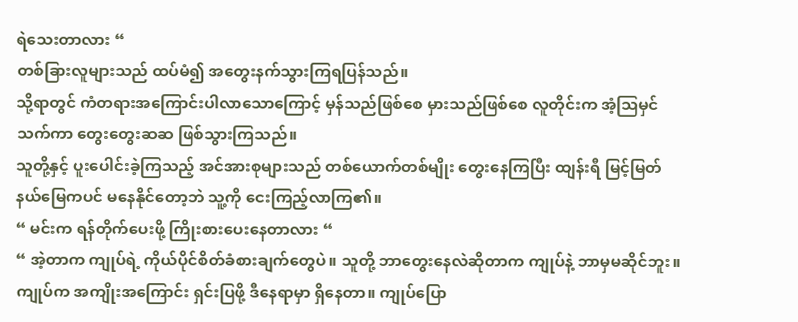ရဲသေးတာလား “
တစ်ခြားလူများသည် ထပ်မံ၍ အတွေးနက်သွားကြရပြန်သည်။
သို့ရာတွင် ကံတရားအကြောင်းပါလာသောကြောင့် မှန်သည်ဖြစ်စေ မှားသည်ဖြစ်စေ လူတိုင်းက အံ့ဩမှင်သက်ကာ တွေးတွေးဆဆ ဖြစ်သွားကြသည်။
သူတို့နှင့် ပူးပေါင်းခဲ့ကြသည့် အင်အားစုများသည် တစ်ယောက်တစ်မျိုး တွေးနေကြပြီး ထျန်းရီ မြင့်မြတ်နယ်မြေကပင် မနေနိုင်တော့ဘဲ သူ့ကို ငေးကြည့်လာကြ၏။
“ မင်းက ရန်တိုက်ပေးဖို့ ကြိုးစားပေးနေတာလား “
“ အဲ့တာက ကျုပ်ရဲ့ ကိုယ်ပိုင်စိတ်ခံစားချက်တွေပဲ။ သူတို့ ဘာတွေးနေလဲဆိုတာက ကျုပ်နဲ့ ဘာမှမဆိုင်ဘူး။ ကျုပ်က အကျိုးအကြောင်း ရှင်းပြဖို့ ဒီနေရာမှာ ရှိနေတာ။ ကျုပ်ပြော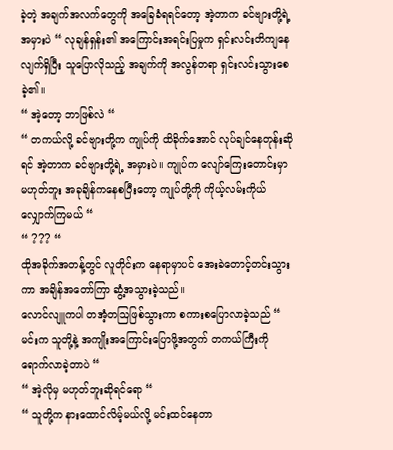ခဲ့တဲ့ အချက်အလက်တွေကို အခြေခံရရင်တော့ အဲ့တာက ခင်ဗျားတို့ရဲ့ အမှားပဲ “ လုချန်ရှန်း၏ အကြောင်းအရင်းပြမှုက ရှင်းလင်းတိကျနေလျက်ရှိပြီး သူပြောလိုသည့် အချက်ကို အလွန်တရာ ရှင်းလင်းသွားစေခဲ့၏။
“ အဲ့တော့ ဘာဖြစ်လဲ “
“ တကယ်လို့ ခင်ဗျားတို့က ကျုပ်ကို ထိခိုက်အောင် လုပ်ချင်နေတုန်းဆိုရင် အဲ့တာက ခင်ဗျားတို့ရဲ့ အမှားပဲ။ ကျုပ်က လျော်ကြေးတောင်းမှာ မဟုတ်ဘူး အခုချိန်ကနေစပြီးတော့ ကျုပ်တို့ကို ကိုယ့်လမ်းကိုယ်လျှောက်ကြမယ် “
“ ??? “
ထိုအခိုက်အတန့်တွင် လူတိုင်းက နေရာမှာပင် အေးခဲတောင့်တင်းသွားကာ အချိန်အတော်ကြာ ဆွံ့အသွားခဲ့သည်။
လောင်လျူကပါ တအံ့တဩဖြစ်သွားကာ စကားစပြောလာခဲ့သည် “ မင်းက သူတို့နဲ့ အကျိုးအကြောင်းပြောဖို့အတွက် တကယ်ကြီးကို ရောက်လာခဲ့တာပဲ “
“ အဲ့လိုမှ မဟုတ်ဘူးဆိုရင်ရော “
“ သူတို့က နားထောင်လိမ့်မယ်လို့ မင်းထင်နေတာ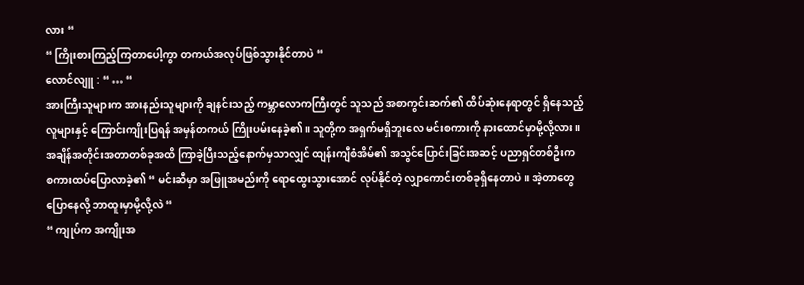လား “
“ ကြိုးစားကြည့်ကြတာပေါ့ကွာ တကယ်အလုပ်ဖြစ်သွားနိုင်တာပဲ “
လောင်လျူ : “ … “
အားကြီးသူများက အားနည်းသူများကို ချနင်းသည့် ကမ္ဘာလောကကြီးတွင် သူသည် အစာကွင်းဆက်၏ ထိပ်ဆုံးနေရာတွင် ရှိနေသည့် လူများနှင့် ကြောင်းကျိုးပြရန် အမှန်တကယ် ကြိုးပမ်းနေခဲ့၏။ သူတို့က အရှက်မရှိဘူးလေ မင်းစကားကို နားထောင်မှာမို့လို့လား။
အချိန်အတိုင်းအတာတစ်ခုအထိ ကြာခဲ့ပြီးသည့်နောက်မှသာလျှင် ထျန်းကျီစံအိမ်၏ အသွင်ပြောင်းခြင်းအဆင့် ပညာရှင်တစ်ဦးက စကားထပ်ပြောလာခဲ့၏ “ မင်းဆီမှာ အဖြူအမည်းကို ရောထွေးသွားအောင် လုပ်နိုင်တဲ့ လျှာကောင်းတစ်ခုရှိနေတာပဲ။ အဲ့တာတွေ ပြောနေလို့ ဘာထူးမှာမို့လို့လဲ “
“ ကျုပ်က အကျိုးအ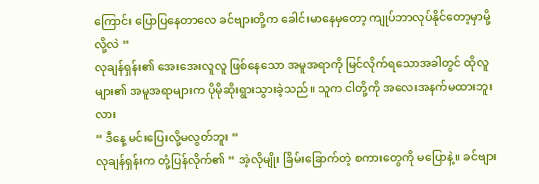ကြောင်း ပြောပြနေတာလေ ခင်ဗျားတို့က ခေါင်းမာနေမှတော့ ကျုပ်ဘာလုပ်နိုင်တော့မှာမို့လို့လဲ “
လုချန်ရှန်း၏ အေးအေးလူလူ ဖြစ်နေသော အမူအရာကို မြင်လိုက်ရသောအခါတွင် ထိုလူများ၏ အမူအရာများက ပိုမိုဆိုးရွားသွားခဲ့သည်။ သူက ငါတို့ကို အလေးအနက်မထားဘူးလား
“ ဒီနေ့ မင်းပြေးလို့မလွတ်ဘူး “
လုချန်ရှန်းက တုံ့ပြန်လိုက်၏ “ အဲ့လိုမျိုး ခြိမ်းခြောက်တဲ့ စကားတွေကို မပြောနဲ့။ ခင်ဗျား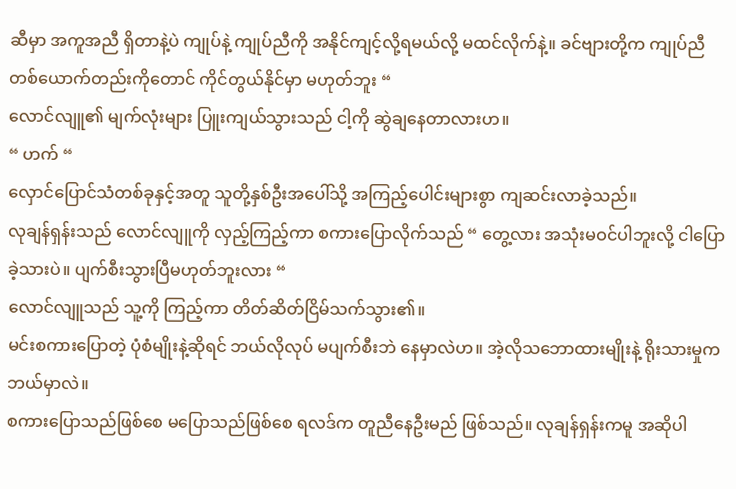ဆီမှာ အကူအညီ ရှိတာနဲ့ပဲ ကျုပ်နဲ့ ကျုပ်ညီကို အနိုင်ကျင့်လို့ရမယ်လို့ မထင်လိုက်နဲ့။ ခင်ဗျားတို့က ကျုပ်ညီတစ်ယောက်တည်းကိုတောင် ကိုင်တွယ်နိုင်မှာ မဟုတ်ဘူး “
လောင်လျူ၏ မျက်လုံးများ ပြူးကျယ်သွားသည် ငါ့ကို ဆွဲချနေတာလားဟ။
“ ဟက် “
လှောင်ပြောင်သံတစ်ခုနှင့်အတူ သူတို့နှစ်ဦးအပေါ်သို့ အကြည့်ပေါင်းများစွာ ကျဆင်းလာခဲ့သည်။
လုချန်ရှန်းသည် လောင်လျူကို လှည့်ကြည့်ကာ စကားပြောလိုက်သည် “ တွေ့လား အသုံးမဝင်ပါဘူးလို့ ငါပြောခဲ့သားပဲ။ ပျက်စီးသွားပြီမဟုတ်ဘူးလား “
လောင်လျူသည် သူ့ကို ကြည့်ကာ တိတ်ဆိတ်ငြိမ်သက်သွား၏။
မင်းစကားပြောတဲ့ ပုံစံမျိုးနဲ့ဆိုရင် ဘယ်လိုလုပ် မပျက်စီးဘဲ နေမှာလဲဟ။ အဲ့လိုသဘောထားမျိုးနဲ့ ရိုးသားမှုက ဘယ်မှာလဲ။
စကားပြောသည်ဖြစ်စေ မပြောသည်ဖြစ်စေ ရလဒ်က တူညီနေဦးမည် ဖြစ်သည်။ လုချန်ရှန်းကမူ အဆိုပါ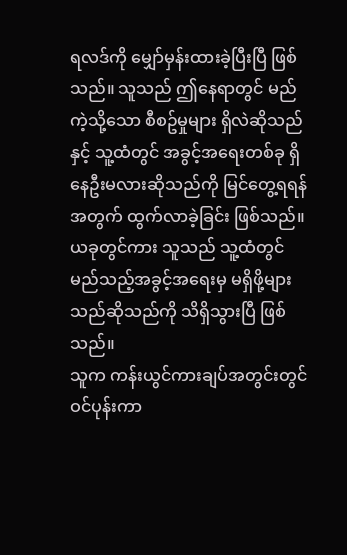ရလဒ်ကို မျှော်မှန်းထားခဲ့ပြီးပြီ ဖြစ်သည်။ သူသည် ဤနေရာတွင် မည်ကဲ့သို့သော စီစဥ်မှုများ ရှိလဲဆိုသည်နှင့် သူ့ထံတွင် အခွင့်အရေးတစ်ခု ရှိနေဦးမလားဆိုသည်ကို မြင်တွေ့ရရန်အတွက် ထွက်လာခဲ့ခြင်း ဖြစ်သည်။
ယခုတွင်ကား သူသည် သူ့ထံတွင် မည်သည့်အခွင့်အရေးမှ မရှိဖို့များသည်ဆိုသည်ကို သိရှိသွားပြီ ဖြစ်သည်။
သူက ကန်းယွင်ကားချပ်အတွင်းတွင် ဝင်ပုန်းကာ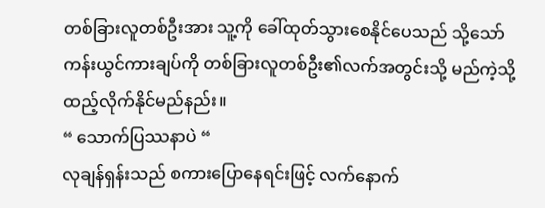တစ်ခြားလူတစ်ဦးအား သူ့ကို ခေါ်ထုတ်သွားစေနိုင်ပေသည် သို့သော် ကန်းယွင်ကားချပ်ကို တစ်ခြားလူတစ်ဦး၏လက်အတွင်းသို့ မည်ကဲ့သို့ ထည့်လိုက်နိုင်မည်နည်း။
“ သောက်ပြဿနာပဲ “
လုချန်ရှန်းသည် စကားပြောနေရင်းဖြင့် လက်နောက်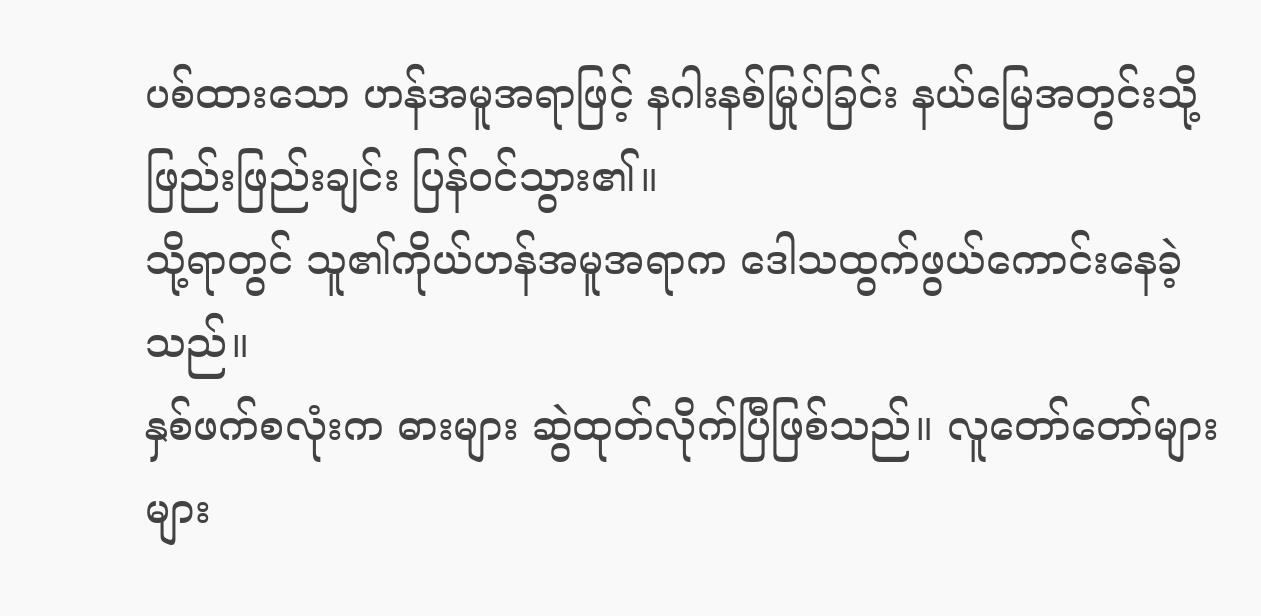ပစ်ထားသော ဟန်အမူအရာဖြင့် နဂါးနစ်မြုပ်ခြင်း နယ်မြေအတွင်းသို့ ဖြည်းဖြည်းချင်း ပြန်ဝင်သွား၏။
သို့ရာတွင် သူ၏ကိုယ်ဟန်အမူအရာက ဒေါသထွက်ဖွယ်ကောင်းနေခဲ့သည်။
နှစ်ဖက်စလုံးက ဓားများ ဆွဲထုတ်လိုက်ပြီဖြစ်သည်။ လူတော်တော်များများ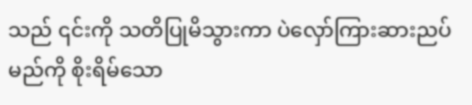သည် ၎င်းကို သတိပြုမိသွားကာ ပဲလှော်ကြားဆားညပ်မည်ကို စိုးရိမ်သော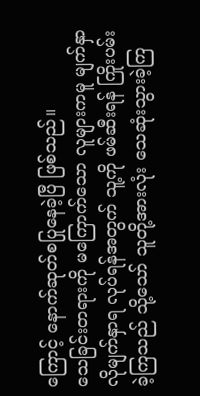ကြောင့် နောက်ဆုတ်စပြုနေခဲ့ပြီ ဖြစ်သည်။
သေခြင်းတရားကို မကြောက်သော လူများကမူ မျက်နှာလိုမျက်နှာရ လုပ်ရန်အတွက် သူ့ကို ဖမ်ဆီးရန် ကြိုးပမ်းခဲ့ကြသည် သို့သော် သူတို့အားလုံး သေဆုံးသွားခဲ့ကြ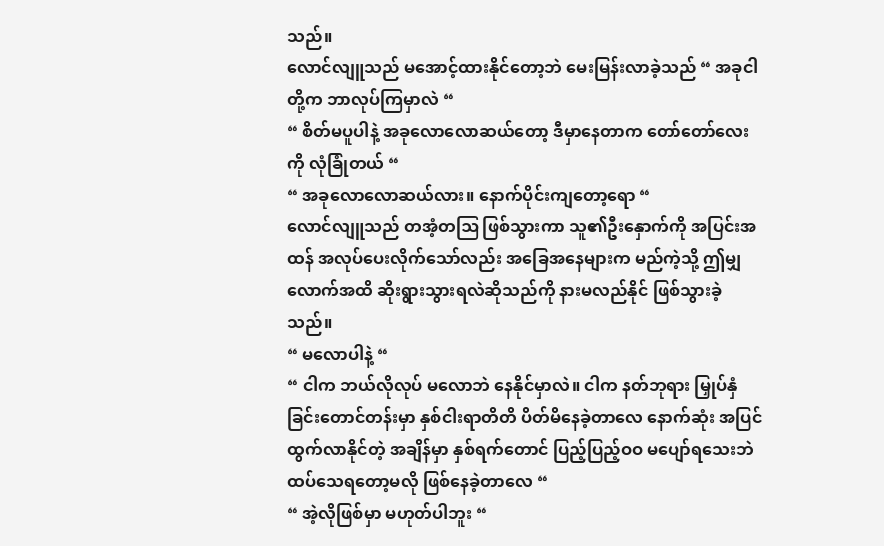သည်။
လောင်လျူသည် မအောင့်ထားနိုင်တော့ဘဲ မေးမြန်းလာခဲ့သည် “ အခုငါတို့က ဘာလုပ်ကြမှာလဲ “
“ စိတ်မပူပါနဲ့ အခုလောလောဆယ်တော့ ဒီမှာနေတာက တော်တော်လေးကို လုံခြုံတယ် “
“ အခုလောလောဆယ်လား။ နောက်ပိုင်းကျတော့ရော “
လောင်လျူသည် တအံ့တဩ ဖြစ်သွားကာ သူ၏ဦးနှောက်ကို အပြင်းအထန် အလုပ်ပေးလိုက်သော်လည်း အခြေအနေများက မည်ကဲ့သို့ ဤမျှလောက်အထိ ဆိုးရွားသွားရလဲဆိုသည်ကို နားမလည်နိုင် ဖြစ်သွားခဲ့သည်။
“ မလောပါနဲ့ “
“ ငါက ဘယ်လိုလုပ် မလောဘဲ နေနိုင်မှာလဲ။ ငါက နတ်ဘုရား မြှုပ်နှံခြင်းတောင်တန်းမှာ နှစ်ငါးရာတိတိ ပိတ်မိနေခဲ့တာလေ နောက်ဆုံး အပြင်ထွက်လာနိုင်တဲ့ အချိန်မှာ နှစ်ရက်တောင် ပြည့်ပြည့်ဝဝ မပျော်ရသေးဘဲ ထပ်သေရတော့မလို ဖြစ်နေခဲ့တာလေ “
“ အဲ့လိုဖြစ်မှာ မဟုတ်ပါဘူး “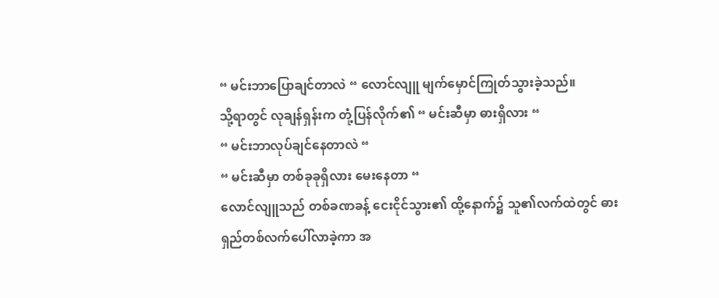“ မင်းဘာပြောချင်တာလဲ “ လောင်လျူ မျက်မှောင်ကြုတ်သွားခဲ့သည်။
သို့ရာတွင် လုချန်ရှန်းက တုံ့ပြန်လိုက်၏ “ မင်းဆီမှာ ဓားရှိလား “
“ မင်းဘာလုပ်ချင်နေတာလဲ “
“ မင်းဆီမှာ တစ်ခုခုရှိလား မေးနေတာ “
လောင်လျူသည် တစ်ခဏခန့် ငေးငိုင်သွား၏ ထို့နောက်၌ သူ၏လက်ထဲတွင် ဓားရှည်တစ်လက်ပေါ်လာခဲ့ကာ အ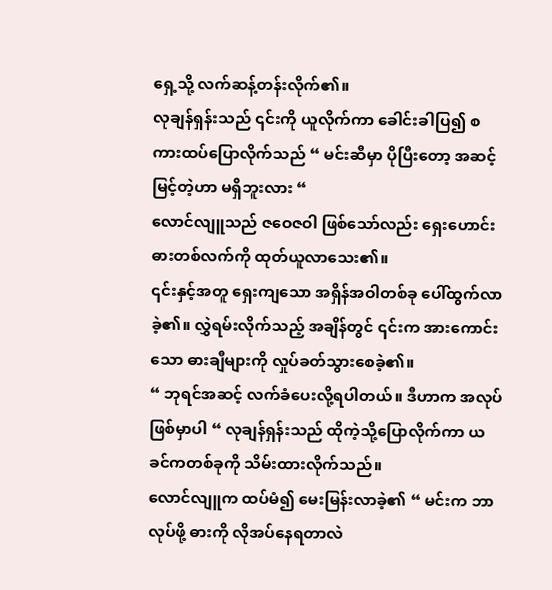ရှေ့သို့ လက်ဆန့်တန်းလိုက်၏။
လုချန်ရှန်းသည် ၎င်းကို ယူလိုက်ကာ ခေါင်းခါပြ၍ စကားထပ်ပြောလိုက်သည် “ မင်းဆီမှာ ပိုပြီးတော့ အဆင့်မြင့်တဲ့ဟာ မရှိဘူးလား “
လောင်လျူသည် ဇဝေဇဝါ ဖြစ်သော်လည်း ရှေးဟောင်းဓားတစ်လက်ကို ထုတ်ယူလာသေး၏။
၎င်းနှင့်အတူ ရှေးကျသော အရှိန်အဝါတစ်ခု ပေါ်ထွက်လာခဲ့၏။ လွှဲရမ်းလိုက်သည့် အချိန်တွင် ၎င်းက အားကောင်းသော ဓားချီများကို လှုပ်ခတ်သွားစေခဲ့၏။
“ ဘုရင်အဆင့် လက်ခံပေးလို့ရပါတယ်။ ဒီဟာက အလုပ်ဖြစ်မှာပါ “ လုချန်ရှန်းသည် ထိုကဲ့သို့ပြောလိုက်ကာ ယခင်ကတစ်ခုကို သိမ်းထားလိုက်သည်။
လောင်လျူက ထပ်မံ၍ မေးမြန်းလာခဲ့၏ “ မင်းက ဘာလုပ်ဖို့ ဓားကို လိုအပ်နေရတာလဲ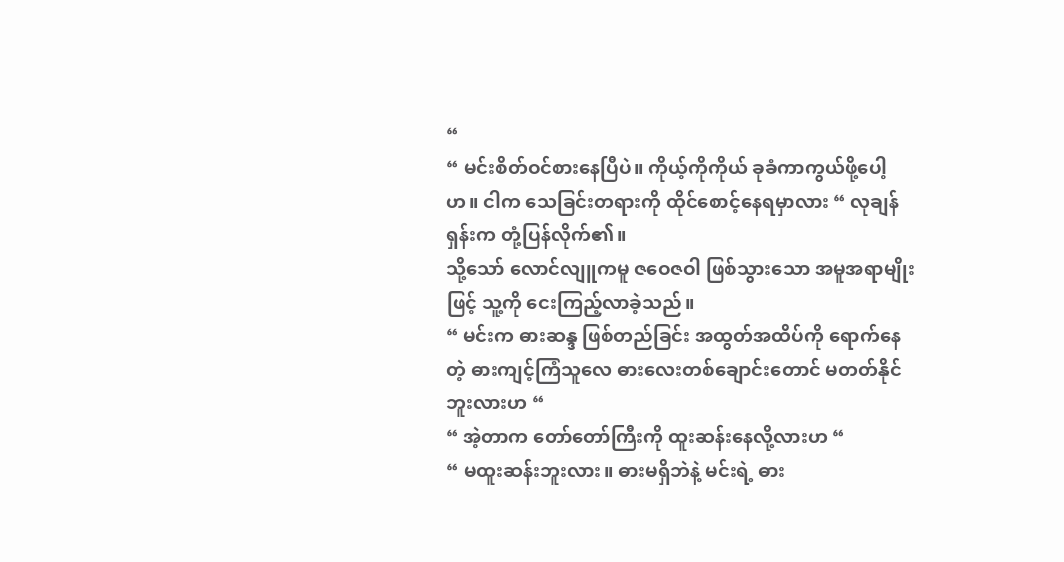“
“ မင်းစိတ်ဝင်စားနေပြီပဲ။ ကိုယ့်ကိုကိုယ် ခုခံကာကွယ်ဖို့ပေါ့ဟ။ ငါက သေခြင်းတရားကို ထိုင်စောင့်နေရမှာလား “ လုချန်ရှန်းက တုံ့ပြန်လိုက်၏။
သို့သော် လောင်လျူကမူ ဇဝေဇဝါ ဖြစ်သွားသော အမူအရာမျိုးဖြင့် သူ့ကို ငေးကြည့်လာခဲ့သည်။
“ မင်းက ဓားဆန္ဒ ဖြစ်တည်ခြင်း အထွတ်အထိပ်ကို ရောက်နေတဲ့ ဓားကျင့်ကြံသူလေ ဓားလေးတစ်ချောင်းတောင် မတတ်နိုင်ဘူးလားဟ “
“ အဲ့တာက တော်တော်ကြီးကို ထူးဆန်းနေလို့လားဟ “
“ မထူးဆန်းဘူးလား။ ဓားမရှိဘဲနဲ့ မင်းရဲ့ ဓား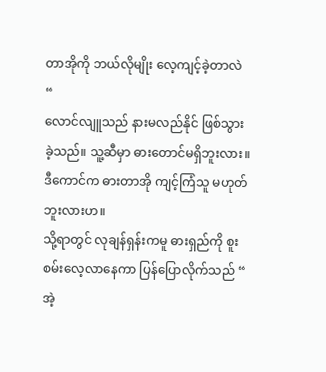တာအိုကို ဘယ်လိုမျိုး လေ့ကျင့်ခဲ့တာလဲ “
လောင်လျူသည် နားမလည်နိုင် ဖြစ်သွားခဲ့သည်။ သူ့ဆီမှာ ဓားတောင်မရှိဘူးလား။ ဒီကောင်က ဓားတာအို ကျင့်ကြံသူ မဟုတ်ဘူးလားဟ။
သို့ရာတွင် လုချန်ရှန်းကမူ ဓားရှည်ကို စူးစမ်းလေ့လာနေကာ ပြန်ပြောလိုက်သည် “ အဲ့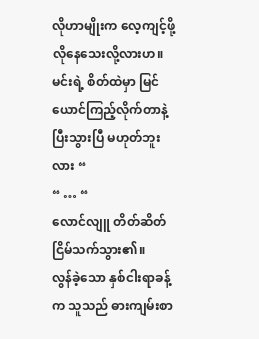လိုဟာမျိုးက လေ့ကျင့်ဖို့ လိုနေသေးလို့လားဟ။ မင်းရဲ့ စိတ်ထဲမှာ မြင်ယောင်ကြည့်လိုက်တာနဲ့ ပြီးသွားပြီ မဟုတ်ဘူးလား “
“ … “
လောင်လျူ တိတ်ဆိတ်ငြိမ်သက်သွား၏။
လွန်ခဲ့သော နှစ်ငါးရာခန့်က သူသည် ဓားကျမ်းစာ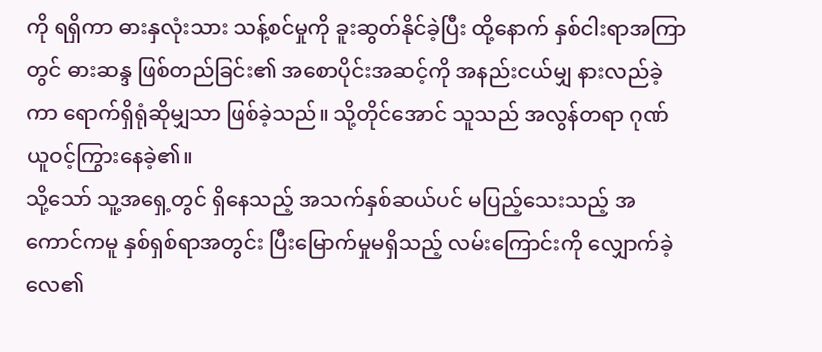ကို ရရှိကာ ဓားနှလုံးသား သန့်စင်မှုကို ခူးဆွတ်နိုင်ခဲ့ပြီး ထို့နောက် နှစ်ငါးရာအကြာတွင် ဓားဆန္ဒ ဖြစ်တည်ခြင်း၏ အစောပိုင်းအဆင့်ကို အနည်းငယ်မျှ နားလည်ခဲ့ကာ ရောက်ရှိရုံဆိုမျှသာ ဖြစ်ခဲ့သည်။ သို့တိုင်အောင် သူသည် အလွန်တရာ ဂုဏ်ယူဝင့်ကြွားနေခဲ့၏။
သို့သော် သူ့အရှေ့တွင် ရှိနေသည့် အသက်နှစ်ဆယ်ပင် မပြည့်သေးသည့် အကောင်ကမူ နှစ်ရှစ်ရာအတွင်း ပြီးမြောက်မှုမရှိသည့် လမ်းကြောင်းကို လျှောက်ခဲ့လေ၏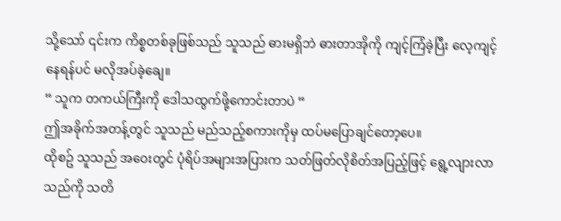သို့သော် ၎င်းက ကိစ္စတစ်ခုဖြစ်သည် သူသည် ဓားမရှိဘဲ ဓားတာအိုကို ကျင့်ကြံခဲ့ပြီး လေ့ကျင့်နေရန်ပင် မလိုအပ်ခဲ့ချေ။
“ သူက တကယ်ကြီးကို ဒေါသထွက်ဖို့ကောင်းတာပဲ “
ဤအခိုက်အတန့်တွင် သူသည် မည်သည့်စကားကိုမှ ထပ်မပြောချင်တော့ပေ။
ထိုစဥ် သူသည် အဝေးတွင် ပုံရိပ်အများအပြားက သတ်ဖြတ်လိုစိတ်အပြည့်ဖြင့် ရွေ့လျားလာသည်ကို သတိ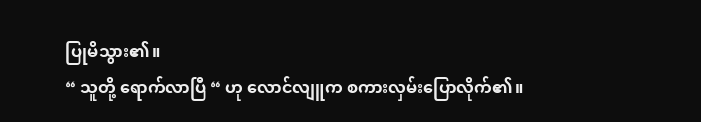ပြုမိသွား၏။
“ သူတို့ ရောက်လာပြီ “ ဟု လောင်လျူက စကားလှမ်းပြောလိုက်၏။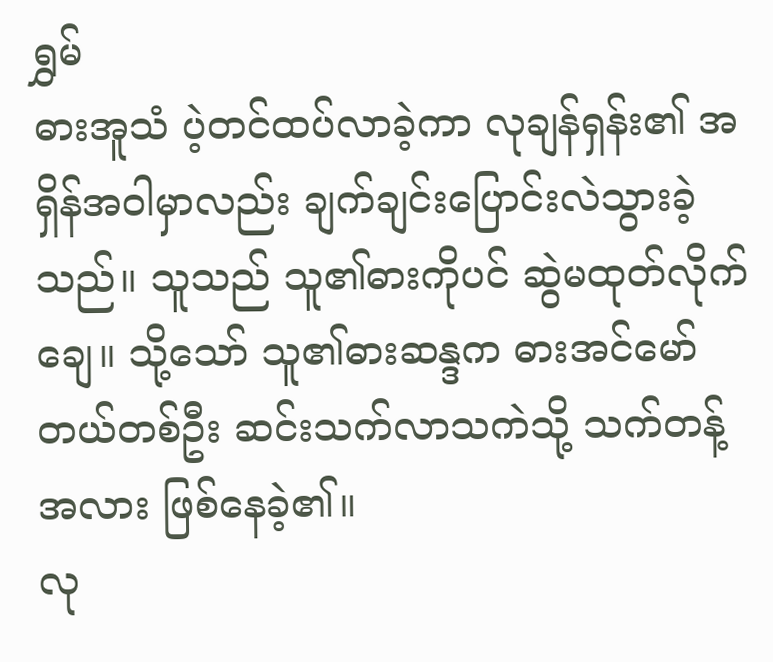ရွှမ်
ဓားအူသံ ပဲ့တင်ထပ်လာခဲ့ကာ လုချန်ရှန်း၏ အရှိန်အဝါမှာလည်း ချက်ချင်းပြောင်းလဲသွားခဲ့သည်။ သူသည် သူ၏ဓားကိုပင် ဆွဲမထုတ်လိုက်ချေ။ သို့သော် သူ၏ဓားဆန္ဒက ဓားအင်မော်တယ်တစ်ဦး ဆင်းသက်လာသကဲသို့ သက်တန့်အလား ဖြစ်နေခဲ့၏။
လု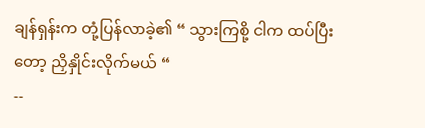ချန်ရှန်းက တုံ့ပြန်လာခဲ့၏ “ သွားကြစို့ ငါက ထပ်ပြီးတော့ ညှိနှိုင်းလိုက်မယ် “
--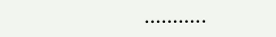………..